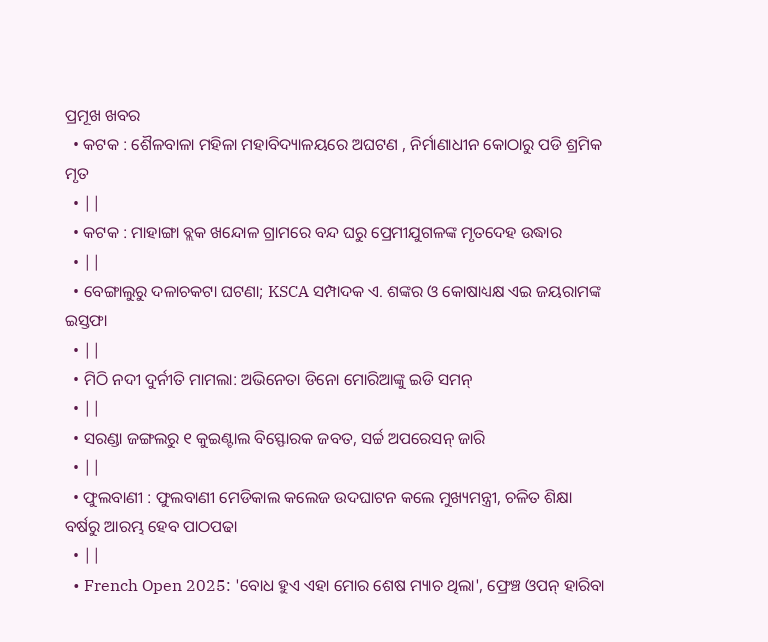ପ୍ରମୂଖ ଖବର
  • କଟକ : ଶୈଳବାଳା ମହିଳା ମହାବିଦ୍ୟାଳୟରେ ଅଘଟଣ , ନିର୍ମାଣାଧୀନ କୋଠାରୁ ପଡି ଶ୍ରମିକ ମୃତ
  • ||
  • କଟକ : ମାହାଙ୍ଗା ବ୍ଲକ ଖନ୍ଦୋଳ ଗ୍ରାମରେ ବନ୍ଦ ଘରୁ ପ୍ରେମୀଯୁଗଳଙ୍କ ମୃତଦେହ ଉଦ୍ଧାର
  • ||
  • ବେଙ୍ଗାଲୁରୁ ଦଳାଚକଟା ଘଟଣା; KSCA ସମ୍ପାଦକ ଏ. ଶଙ୍କର ଓ କୋଷାଧ୍ୟକ୍ଷ ଏଇ ଜୟରାମଙ୍କ ଇସ୍ତଫା
  • ||
  • ମିଠି ନଦୀ ଦୁର୍ନୀତି ମାମଲା: ଅଭିନେତା ଡିନୋ ମୋରିଆଙ୍କୁ ଇଡି ସମନ୍
  • ||
  • ସରଣ୍ଡା ଜଙ୍ଗଲରୁ ୧ କୁଇଣ୍ଟାଲ ବିସ୍ଫୋରକ ଜବତ, ସର୍ଚ୍ଚ ଅପରେସନ୍‌ ଜାରି
  • ||
  • ଫୁଲବାଣୀ : ଫୁଲବାଣୀ ମେଡିକାଲ କଲେଜ ଉଦଘାଟନ କଲେ ମୁଖ୍ୟମନ୍ତ୍ରୀ, ଚଳିତ ଶିକ୍ଷା ବର୍ଷରୁ ଆରମ୍ଭ ହେବ ପାଠପଢା
  • ||
  • French Open 2025: 'ବୋଧ ହୁଏ ଏହା ମୋର ଶେଷ ମ୍ୟାଚ ଥିଲା', ଫ୍ରେଞ୍ଚ ଓପନ୍ ହାରିବା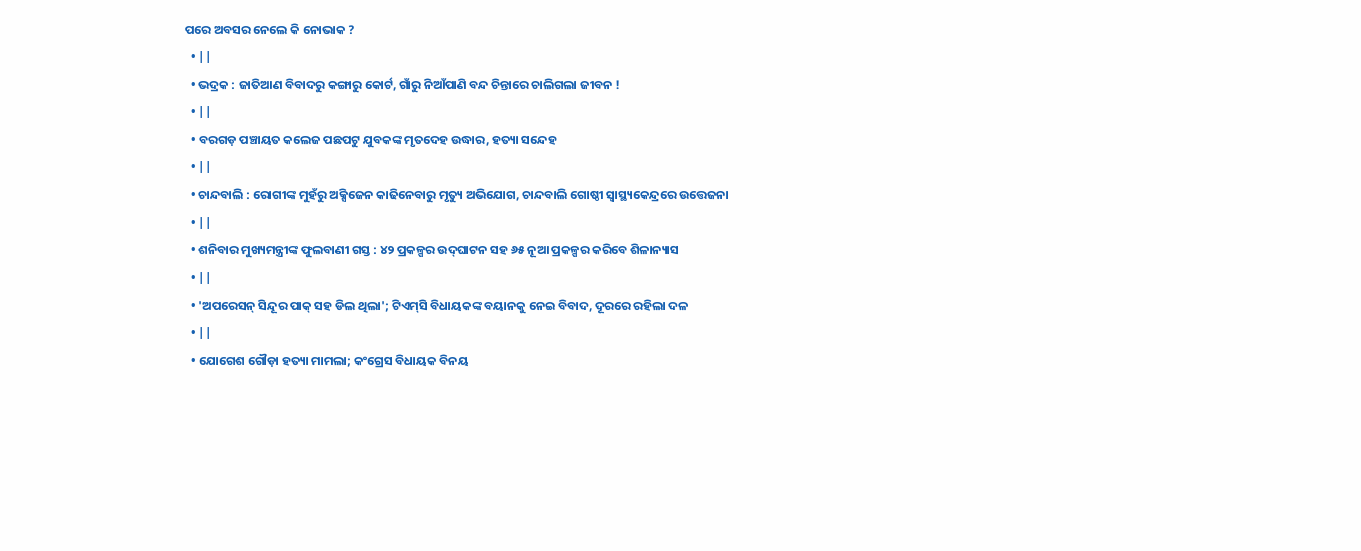ପରେ ଅବସର ନେଲେ କି ନୋଭାକ ?
  • ||
  • ଭଦ୍ରକ : ଜାତିଆଣ ବିବାଦରୁ କଙ୍ଗାରୁ କୋର୍ଟ, ଗାଁରୁ ନିଆଁପାଣି ବନ୍ଦ ଚିନ୍ତାରେ ଚାଲିଗଲା ଜୀବନ !
  • ||
  • ବରଗଡ଼ ପଞ୍ଚାୟତ କଲେଜ ପଛପଟୁ ଯୁବକଙ୍କ ମୃତଦେହ ଉଦ୍ଧାର, ହତ୍ୟା ସନ୍ଦେହ
  • ||
  • ଚାନ୍ଦବାଲି : ରୋଗୀଙ୍କ ମୁହଁରୁ ଅକ୍ସିଜେନ କାଢିନେବାରୁ ମୃତ୍ୟୁ ଅଭିଯୋଗ, ଚାନ୍ଦବାଲି ଗୋଷ୍ଠୀ ସ୍ଵାସ୍ଥ୍ୟକେନ୍ଦ୍ରରେ ଉତ୍ତେଜନା
  • ||
  • ଶନିବାର ମୁଖ୍ୟମନ୍ତ୍ରୀଙ୍କ ଫୁଲବାଣୀ ଗସ୍ତ : ୪୨ ପ୍ରକଳ୍ପର ଉଦ୍‌ଘାଟନ ସହ ୬୫ ନୂଆ ପ୍ରକଳ୍ପର କରିବେ ଶିଳାନ୍ୟାସ
  • ||
  • 'ଅପରେସନ୍ ସିନ୍ଦୂର ପାକ୍ ସହ ଡିଲ ଥିଲା'; ଟିଏମ୍‌ସି ବିଧାୟକଙ୍କ ବୟାନକୁ ନେଇ ବିବାଦ, ଦୂରରେ ରହିଲା ଦଳ
  • ||
  • ଯୋଗେଶ ଗୌଡ଼ା ହତ୍ୟା ମାମଲା; କଂଗ୍ରେସ ବିଧାୟକ ବିନୟ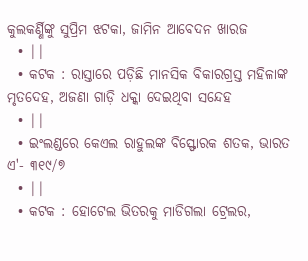କୁଲକର୍ଣ୍ଣିଙ୍କୁ ସୁପ୍ରିମ ଝଟକା, ଜାମିନ ଆବେଦନ ଖାରଜ
  • ||
  • କଟକ : ରାସ୍ତାରେ ପଡ଼ିଛି ମାନସିକ ବିକାରଗ୍ରସ୍ତ ମହିଳାଙ୍କ ମୃତଦେହ, ଅଜଣା ଗାଡ଼ି ଧକ୍କା ଦେଇଥିବା ସନ୍ଦେହ
  • ||
  • ଇଂଲଣ୍ଡରେ କେଏଲ ରାହୁଲଙ୍କ ବିସ୍ଫୋରକ ଶତକ, ଭାରତ ଏ'- ୩୧୯/୭
  • ||
  • କଟକ : ହୋଟେଲ ଭିତରକୁ ମାଡିଗଲା ଟ୍ରେଲର,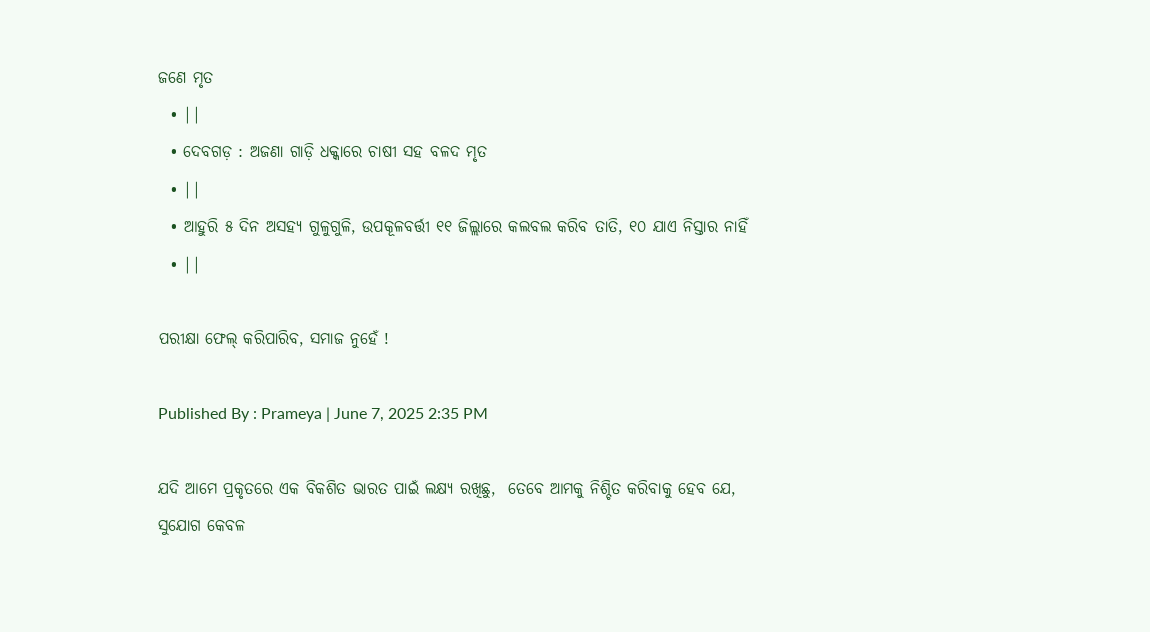ଜଣେ ମୃତ
  • ||
  • ଦେବଗଡ଼ : ଅଜଣା ଗାଡ଼ି ଧକ୍କାରେ ଚାଷୀ ସହ ବଳଦ ମୃତ
  • ||
  • ଆହୁରି ୫ ଦିନ ଅସହ୍ୟ ଗୁଳୁଗୁଳି, ଉପକୂଳବର୍ତ୍ତୀ ୧୧ ଜିଲ୍ଲାରେ କଲବଲ କରିବ ତାତି, ୧୦ ଯାଏ ନିସ୍ତାର ନାହିଁ
  • ||

ପରୀକ୍ଷା ଫେଲ୍ କରିପାରିବ, ସମାଜ ନୁହେଁ !

Published By : Prameya | June 7, 2025 2:35 PM

ଯଦି ଆମେ ପ୍ରକୃତରେ ଏକ ବିକଶିତ ଭାରତ ପାଇଁ ଲକ୍ଷ୍ୟ ରଖିଛୁ,  ତେବେ ଆମକୁ ନିଶ୍ଚିତ କରିବାକୁ ହେବ ଯେ, ସୁଯୋଗ କେବଳ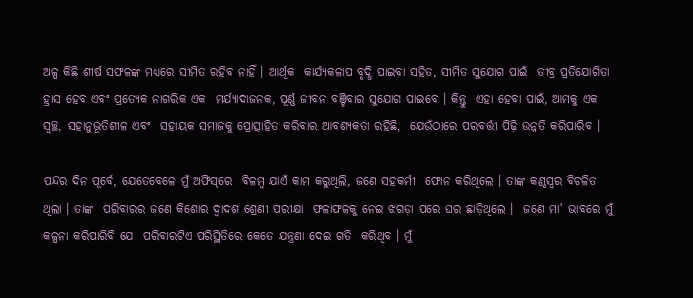ଅଳ୍ପ କିଛି ଶୀର୍ଷ ସଫଳଙ୍କ ମଧ୍ୟରେ ସୀମିତ ରହିବ ନାହିଁ । ଆର୍ଥିକ  କାର୍ଯ୍ୟକଳାପ ବୃଦ୍ଧି ପାଇବା ସହିତ, ସୀମିତ ସୁଯୋଗ ପାଇଁ  ତୀବ୍ର ପ୍ରତିଯୋଗିତା ହ୍ରାସ ହେବ ଏବଂ ପ୍ରତ୍ୟେକ ନାଗରିକ ଏକ  ମର୍ଯ୍ୟାଦାଜନକ, ପୂର୍ଣ୍ଣ ଜୀବନ ବଞ୍ଚିବାର ସୁଯୋଗ ପାଇବେ । କିନ୍ତୁ  ଏହା ହେବା ପାଇଁ, ଆମକୁ ଏକ ସ୍ୱଚ୍ଛ, ସହାନୁଭୂତିଶୀଳ ଏବଂ  ସହାୟକ ସମାଜକୁ ପ୍ରୋତ୍ସାହିତ କରିବାର ଆବଶ୍ୟକତା ରହିଛି,  ଯେଉଁଠାରେ ପରବର୍ତ୍ତୀ ପିଢ଼ି ଉନ୍ନତି କରିପାରିବ ।

ପନ୍ଦର ଦିନ ପୂର୍ବେ, ଯେତେବେଳେ ମୁଁ ଅଫିସ୍‌ରେ  ବିଳମ୍ବ ଯାଏଁ କାମ କରୁଥିଲି, ଜଣେ ସହକର୍ମୀ  ଫୋନ କରିଥିଲେ । ତାଙ୍କ କଣ୍ଠସ୍ୱର ବିଚଳିତ ଥିଲା । ତାଙ୍କ  ପରିବାରର ଜଣେ କିଶୋର ଦ୍ୱାଦଶ ଶ୍ରେଣୀ ପରୀକ୍ଷା  ଫଳାଫଳକୁ ନେଇ ଝଗଡ଼ା ପରେ ଘର ଛାଡ଼ିଥିଲେ ।  ଜଣେ ମା' ଭାବରେ ମୁଁ କଳ୍ପନା କରିପାରିବି ଯେ  ପରିବାରଟିଏ ପରିସ୍ଥିତିରେ କେତେ ଯନ୍ତ୍ରଣା ଦେଇ ଗତି  କରିଥିବ । ମୁଁ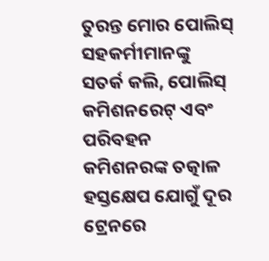ତୁରନ୍ତ ମୋର ପୋଲିସ୍‌ ସହକର୍ମୀମାନଙ୍କୁ  ସତର୍କ କଲି, ପୋଲିସ୍‌ କମିଶନରେଟ୍‌ ଏବଂ ପରିବହନ  କମିଶନରଙ୍କ ତତ୍କାଳ ହସ୍ତକ୍ଷେପ ଯୋଗୁଁ ଦୂର ଟ୍ରେନରେ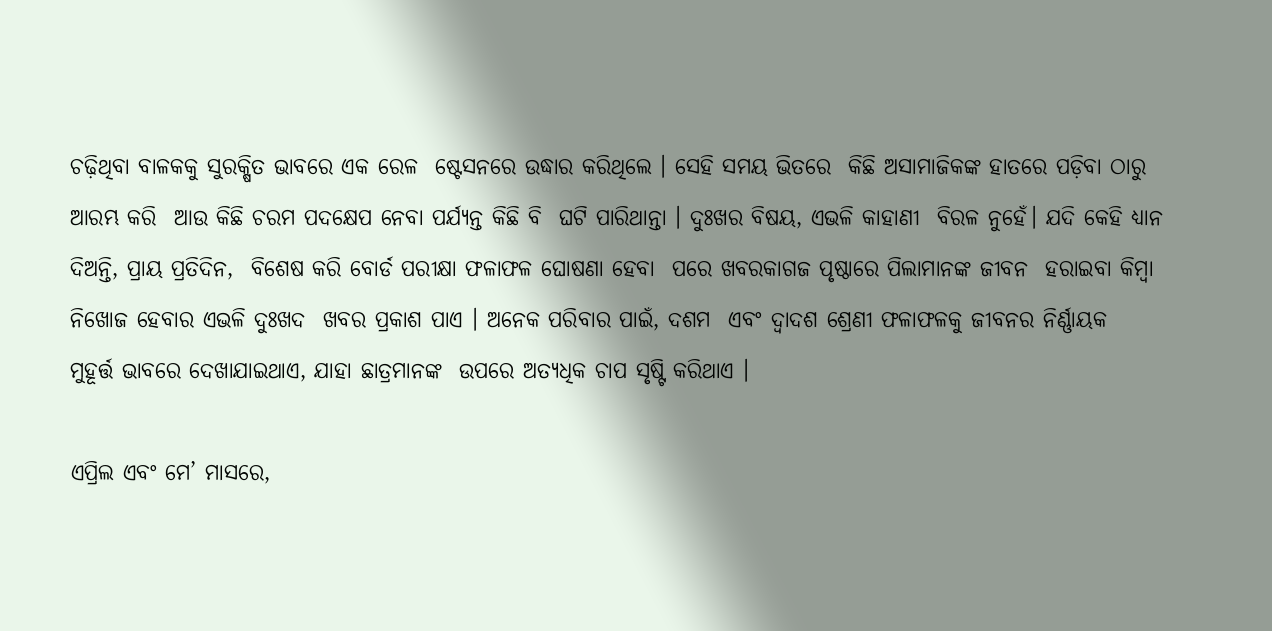ଚଢ଼ିଥିବା ବାଳକକୁ ସୁରକ୍ଷିତ ଭାବରେ ଏକ ରେଳ  ଷ୍ଟେସନରେ ଉଦ୍ଧାର କରିଥିଲେ । ସେହି ସମୟ ଭିତରେ  କିଛି ଅସାମାଜିକଙ୍କ ହାତରେ ପଡ଼ିବା ଠାରୁ ଆରମ୍ଭ କରି  ଆଉ କିଛି ଚରମ ପଦକ୍ଷେପ ନେବା ପର୍ଯ୍ୟନ୍ତ କିଛି ବି  ଘଟି ପାରିଥାନ୍ତା । ଦୁଃଖର ବିଷୟ, ଏଭଳି କାହାଣୀ  ବିରଳ ନୁହେଁ। ଯଦି କେହି ଧ୍ୟାନ ଦିଅନ୍ତି, ପ୍ରାୟ ପ୍ରତିଦିନ,  ବିଶେଷ କରି ବୋର୍ଡ ପରୀକ୍ଷା ଫଳାଫଳ ଘୋଷଣା ହେବା  ପରେ ଖବରକାଗଜ ପୃଷ୍ଠାରେ ପିଲାମାନଙ୍କ ଜୀବନ  ହରାଇବା କିମ୍ବା ନିଖୋଜ ହେବାର ଏଭଳି ଦୁଃଖଦ  ଖବର ପ୍ରକାଶ ପାଏ । ଅନେକ ପରିବାର ପାଇଁ, ଦଶମ  ଏବଂ ଦ୍ୱାଦଶ ଶ୍ରେଣୀ ଫଳାଫଳକୁ ଜୀବନର ନିର୍ଣ୍ଣାୟକ  ମୁହୂର୍ତ୍ତ ଭାବରେ ଦେଖାଯାଇଥାଏ, ଯାହା ଛାତ୍ରମାନଙ୍କ  ଉପରେ ଅତ୍ୟଧିକ ଚାପ ସୃଷ୍ଟି କରିଥାଏ ।

ଏପ୍ରିଲ ଏବଂ ମେ’ ମାସରେ,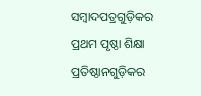ସମ୍ବାଦପତ୍ରଗୁଡ଼ିକର  ପ୍ରଥମ ପୃଷ୍ଠା ଶିକ୍ଷା ପ୍ରତିଷ୍ଠାନଗୁଡ଼ିକର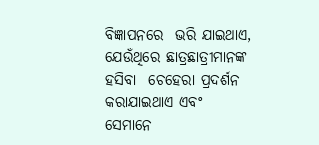ବିଜ୍ଞାପନରେ  ଭରି ଯାଇଥାଏ, ଯେଉଁଥିରେ ଛାତ୍ରଛାତ୍ରୀମାନଙ୍କ ହସିବା  ଚେହେରା ପ୍ରଦର୍ଶନ କରାଯାଇଥାଏ ଏବଂ ସେମାନେ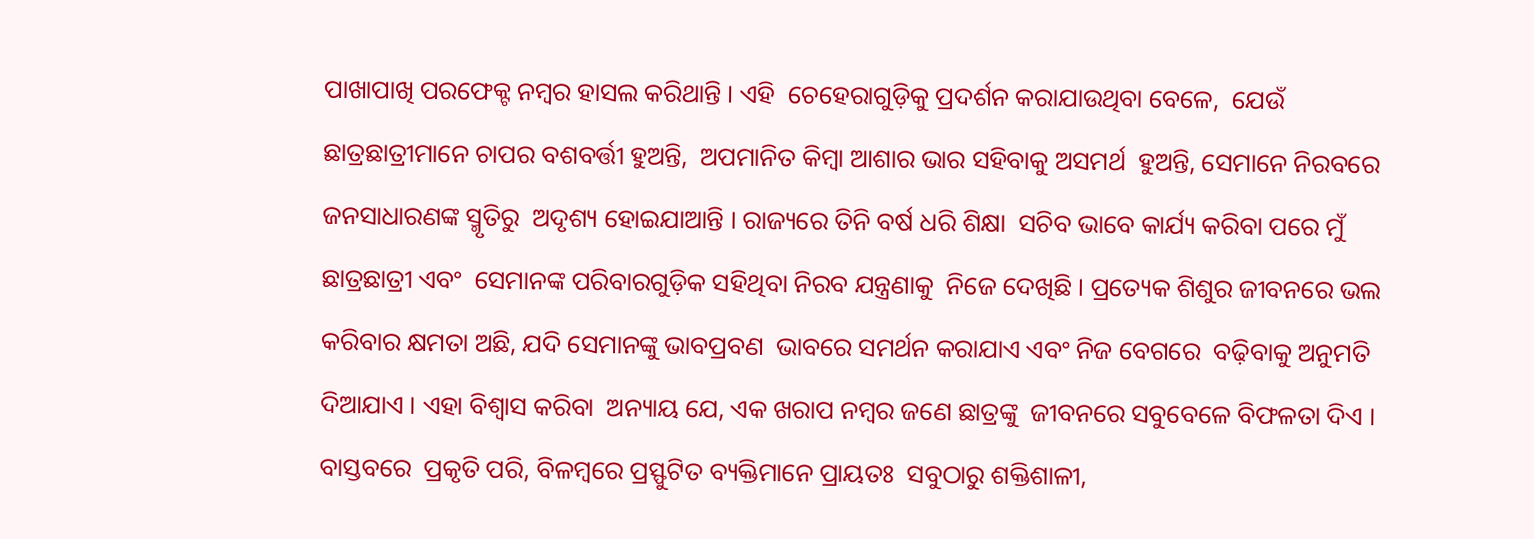ପାଖାପାଖି ପରଫେକ୍ଟ ନମ୍ବର ହାସଲ କରିଥାନ୍ତି । ଏହି  ଚେହେରାଗୁଡ଼ିକୁ ପ୍ରଦର୍ଶନ କରାଯାଉଥିବା ବେଳେ,  ଯେଉଁ ଛାତ୍ରଛାତ୍ରୀମାନେ ଚାପର ବଶବର୍ତ୍ତୀ ହୁଅନ୍ତି,  ଅପମାନିତ କିମ୍ବା ଆଶାର ଭାର ସହିବାକୁ ଅସମର୍ଥ  ହୁଅନ୍ତି, ସେମାନେ ନିରବରେ ଜନସାଧାରଣଙ୍କ ସ୍ମୃତିରୁ  ଅଦୃଶ୍ୟ ହୋଇଯାଆନ୍ତି । ରାଜ୍ୟରେ ତିନି ବର୍ଷ ଧରି ଶିକ୍ଷା  ସଚିବ ଭାବେ କାର୍ଯ୍ୟ କରିବା ପରେ ମୁଁ ଛାତ୍ରଛାତ୍ରୀ ଏବଂ  ସେମାନଙ୍କ ପରିବାରଗୁଡ଼ିକ ସହିଥିବା ନିରବ ଯନ୍ତ୍ରଣାକୁ  ନିଜେ ଦେଖିଛି । ପ୍ରତ୍ୟେକ ଶିଶୁର ଜୀବନରେ ଭଲ  କରିବାର କ୍ଷମତା ଅଛି, ଯଦି ସେମାନଙ୍କୁ ଭାବପ୍ରବଣ  ଭାବରେ ସମର୍ଥନ କରାଯାଏ ଏବଂ ନିଜ ବେଗରେ  ବଢ଼ିବାକୁ ଅନୁମତି ଦିଆଯାଏ । ଏହା ବିଶ୍ୱାସ କରିବା  ଅନ୍ୟାୟ ଯେ, ଏକ ଖରାପ ନମ୍ବର ଜଣେ ଛାତ୍ରଙ୍କୁ  ଜୀବନରେ ସବୁବେଳେ ବିଫଳତା ଦିଏ । ବାସ୍ତବରେ  ପ୍ରକୃତି ପରି, ବିଳମ୍ବରେ ପ୍ରସ୍ଫୁଟିତ ବ୍ୟକ୍ତିମାନେ ପ୍ରାୟତଃ  ସବୁଠାରୁ ଶକ୍ତିଶାଳୀ,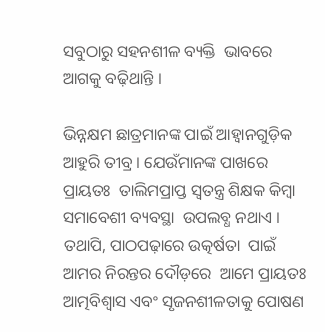ସବୁଠାରୁ ସହନଶୀଳ ବ୍ୟକ୍ତି  ଭାବରେ ଆଗକୁ ବଢ଼ିଥାନ୍ତି ।

ଭିନ୍ନକ୍ଷମ ଛାତ୍ରମାନଙ୍କ ପାଇଁ ଆହ୍ୱାନଗୁଡ଼ିକ  ଆହୁରି ତୀବ୍ର । ଯେଉଁମାନଙ୍କ ପାଖରେ ପ୍ରାୟତଃ  ତାଲିମପ୍ରାପ୍ତ ସ୍ୱତନ୍ତ୍ର ଶିକ୍ଷକ କିମ୍ବା ସମାବେଶୀ ବ୍ୟବସ୍ଥା  ଉପଲବ୍ଧ ନଥାଏ । ତଥାପି, ପାଠପଢ଼ାରେ ଉତ୍କର୍ଷତା  ପାଇଁ ଆମର ନିରନ୍ତର ଦୌଡ଼ରେ  ଆମେ ପ୍ରାୟତଃ ଆତ୍ମବିଶ୍ୱାସ ଏବଂ ସୃଜନଶୀଳତାକୁ ପୋଷଣ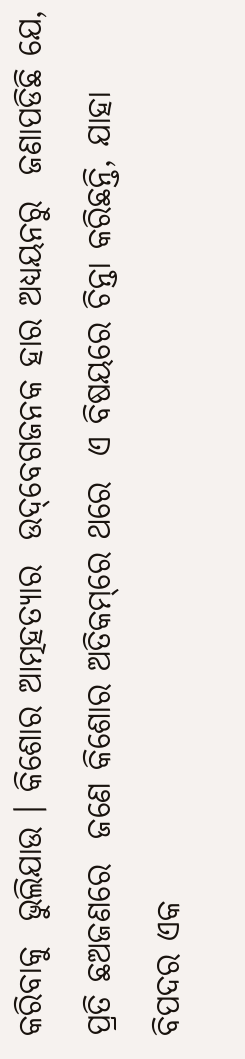କରିବାକୁ  ଭୁଲିଯାଉ । କିଶୋର ଆତ୍ମହତ୍ୟାର  ଉଦ୍‌ବେଗଜନକ ହାର ଅଧ୍ୟୟନରୁ  ଜଣାପଡିଛି ଯେ, ପ୍ରତି ଛଅଜଣରେ  ଜଣେ କିଶୋର ଅତିକମ୍‌ରେ ଥରେ  ଏ ବିଷୟରେ ଚିନ୍ତା କରିଛନ୍ତି, ଯାହା  ବିପଦର ଏକ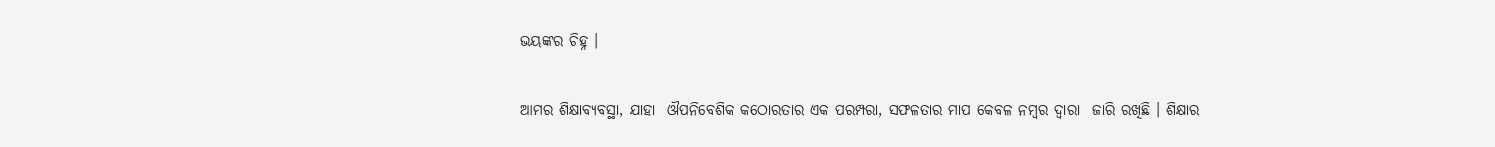ଭୟଙ୍କର ଚିହ୍ନ ।

ଆମର ଶିକ୍ଷାବ୍ୟବସ୍ଥା, ଯାହା  ଔପନିବେଶିକ କଠୋରତାର ଏକ ପରମ୍ପରା, ସଫଳତାର ମାପ କେବଳ ନମ୍ବର ଦ୍ୱାରା  ଜାରି ରଖିଛି । ଶିକ୍ଷାର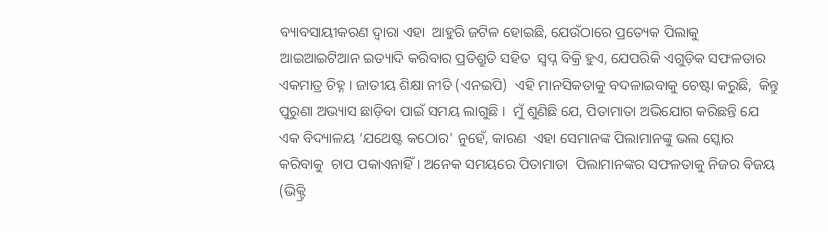ବ୍ୟାବସାୟୀକରଣ ଦ୍ୱାରା ଏହା  ଆହୁରି ଜଟିଳ ହୋଇଛି, ଯେଉଁଠାରେ ପ୍ରତ୍ୟେକ ପିଲାକୁ  ଆଇଆଇଟିଆନ ଇତ୍ୟାଦି କରିବାର ପ୍ରତିଶ୍ରୁତି ସହିତ  ସ୍ୱପ୍ନ ବିକ୍ରି ହୁଏ, ଯେପରିକି ଏଗୁଡ଼ିକ ସଫଳତାର  ଏକମାତ୍ର ଚିହ୍ନ । ଜାତୀୟ ଶିକ୍ଷା ନୀତି (ଏନଇପି)  ଏହି ମାନସିକତାକୁ ବଦଳାଇବାକୁ ଚେଷ୍ଟା କରୁଛି,  କିନ୍ତୁ ପୁରୁଣା ଅଭ୍ୟାସ ଛାଡ଼ିବା ପାଇଁ ସମୟ ଲାଗୁଛି ।  ମୁଁ ଶୁଣିଛି ଯେ, ପିତାମାତା ଅଭିଯୋଗ କରିଛନ୍ତି ଯେ ଏକ ବିଦ୍ୟାଳୟ ‘ଯଥେଷ୍ଟ କଠୋର' ନୁହେଁ, କାରଣ  ଏହା ସେମାନଙ୍କ ପିଲାମାନଙ୍କୁ ଭଲ ସ୍କୋର କରିବାକୁ  ଚାପ ପକାଏନାହିଁ । ଅନେକ ସମୟରେ ପିତାମାତା  ପିଲାମାନଙ୍କର ସଫଳତାକୁ ନିଜର ବିଜୟ (ଭିକ୍ଟ୍ରି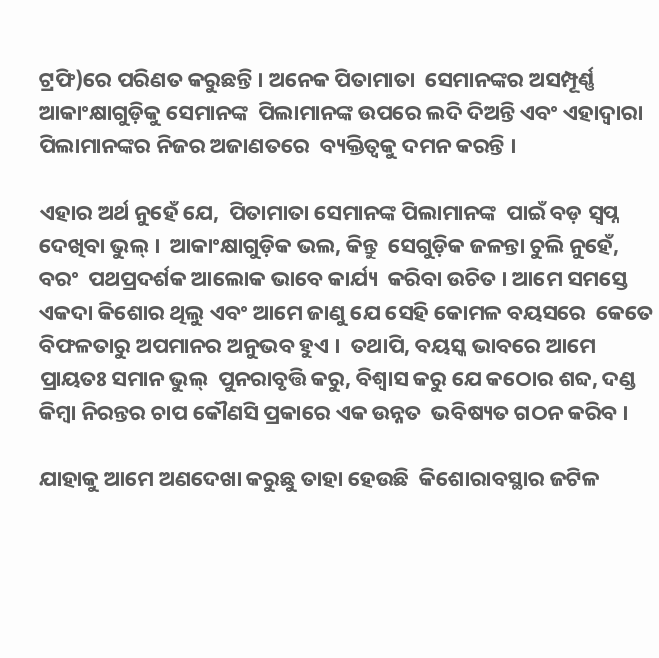ଟ୍ରଫି)ରେ ପରିଣତ କରୁଛନ୍ତି । ଅନେକ ପିତାମାତା  ସେମାନଙ୍କର ଅସମ୍ପୂର୍ଣ୍ଣ ଆକାଂକ୍ଷାଗୁଡ଼ିକୁ ସେମାନଙ୍କ  ପିଲାମାନଙ୍କ ଉପରେ ଲଦି ଦିଅନ୍ତି ଏବଂ ଏହାଦ୍ୱାରା  ପିଲାମାନଙ୍କର ନିଜର ଅଜାଣତରେ  ବ୍ୟକ୍ତିତ୍ୱକୁ ଦମନ କରନ୍ତି ।

ଏହାର ଅର୍ଥ ନୁହେଁ ଯେ,  ପିତାମାତା ସେମାନଙ୍କ ପିଲାମାନଙ୍କ  ପାଇଁ ବଡ଼ ସ୍ୱପ୍ନ ଦେଖିବା ଭୁଲ୍‌ ।  ଆକାଂକ୍ଷାଗୁଡ଼ିକ ଭଲ, କିନ୍ତୁ  ସେଗୁଡ଼ିକ ଜଳନ୍ତା ଚୁଲି ନୁହେଁ, ବରଂ  ପଥପ୍ରଦର୍ଶକ ଆଲୋକ ଭାବେ କାର୍ଯ୍ୟ  କରିବା ଉଚିତ । ଆମେ ସମସ୍ତେ  ଏକଦା କିଶୋର ଥିଲୁ ଏବଂ ଆମେ ଜାଣୁ ଯେ ସେହି କୋମଳ ବୟସରେ  କେତେ ବିଫଳତାରୁ ଅପମାନର ଅନୁଭବ ହୁଏ ।  ତଥାପି, ବୟସ୍କ ଭାବରେ ଆମେ ପ୍ରାୟତଃ ସମାନ ଭୁଲ୍‌  ପୁନରାବୃତ୍ତି କରୁ, ବିଶ୍ୱାସ କରୁ ଯେ କଠୋର ଶବ୍ଦ, ଦଣ୍ଡ  କିମ୍ବା ନିରନ୍ତର ଚାପ କୌଣସି ପ୍ରକାରେ ଏକ ଉନ୍ନତ  ଭବିଷ୍ୟତ ଗଠନ କରିବ ।

ଯାହାକୁ ଆମେ ଅଣଦେଖା କରୁଛୁ ତାହା ହେଉଛି  କିଶୋରାବସ୍ଥାର ଜଟିଳ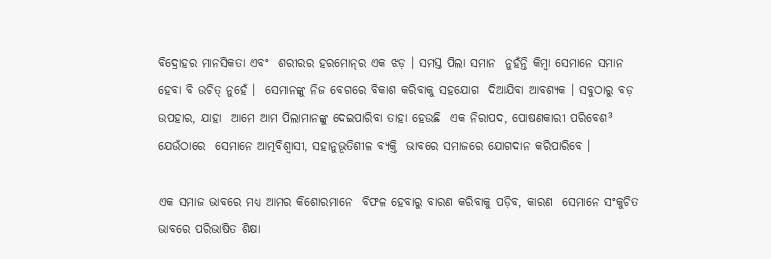ବିଦ୍ରୋହର ମାନସିକତା ଏବଂ  ଶରୀରର ହରମୋନ୍‌ର ଏକ ଝଡ଼ । ସମସ୍ତ ପିଲା ସମାନ  ନୁହଁନ୍ତି କିମ୍ବା ସେମାନେ ସମାନ ହେବା ବି ଉଚିତ୍‌ ନୁହେଁ ।  ସେମାନଙ୍କୁ ନିଜ ବେଗରେ ବିକାଶ କରିବାକୁ ସହଯୋଗ  ଦିଆଯିବା ଆବଶ୍ୟକ । ସବୁଠାରୁ ବଡ଼ ଉପହାର, ଯାହା  ଆମେ ଆମ ପିଲାମାନଙ୍କୁ ଦେଇପାରିବା ତାହା ହେଉଛି  ଏକ ନିରାପଦ, ପୋଷଣକାରୀ ପରିବେଶ³ ଯେଉଁଠାରେ  ସେମାନେ ଆତ୍ମବିଶ୍ୱାସୀ, ସହାନୁଭୂତିଶୀଳ ବ୍ୟକ୍ତି  ଭାବରେ ସମାଜରେ ଯୋଗଦାନ କରିପାରିବେ ।

ଏକ ସମାଜ ଭାବରେ ମଧ୍ୟ ଆମର କିଶୋରମାନେ  ବିଫଳ ହେବାରୁ ବାରଣ କରିବାକୁ ପଡ଼ିବ, କାରଣ  ସେମାନେ ସଂକୁଚିତ ଭାବରେ ପରିଭାଷିତ ଶିକ୍ଷା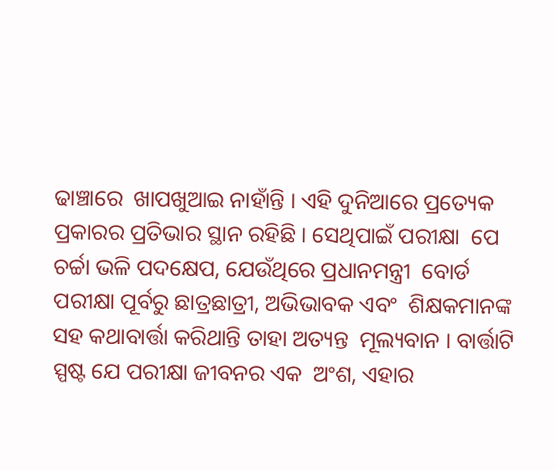ଢାଞ୍ଚାରେ  ଖାପଖୁଆଇ ନାହାଁନ୍ତି । ଏହି ଦୁନିଆରେ ପ୍ରତ୍ୟେକ  ପ୍ରକାରର ପ୍ରତିଭାର ସ୍ଥାନ ରହିଛି । ସେଥିପାଇଁ ପରୀକ୍ଷା  ପେ ଚର୍ଚ୍ଚା ଭଳି ପଦକ୍ଷେପ, ଯେଉଁଥିରେ ପ୍ରଧାନମନ୍ତ୍ରୀ  ବୋର୍ଡ ପରୀକ୍ଷା ପୂର୍ବରୁ ଛାତ୍ରଛାତ୍ରୀ, ଅଭିଭାବକ ଏବଂ  ଶିକ୍ଷକମାନଙ୍କ ସହ କଥାବାର୍ତ୍ତା କରିଥାନ୍ତି ତାହା ଅତ୍ୟନ୍ତ  ମୂଲ୍ୟବାନ । ବାର୍ତ୍ତାଟି ସ୍ପଷ୍ଟ ଯେ ପରୀକ୍ଷା ଜୀବନର ଏକ  ଅଂଶ, ଏହାର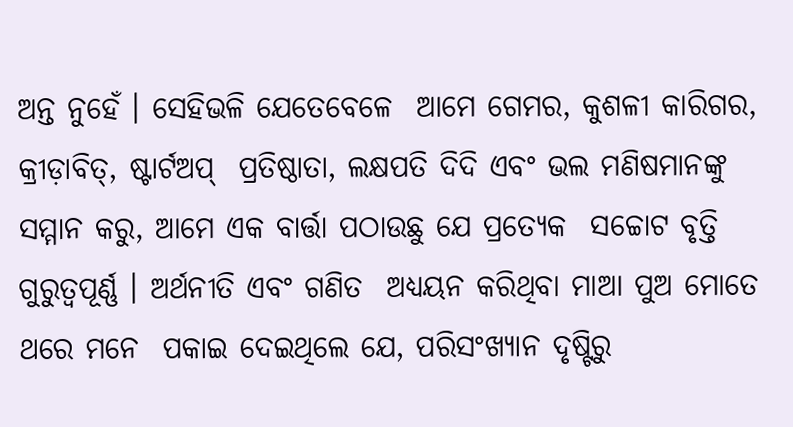ଅନ୍ତ ନୁହେଁ । ସେହିଭଳି ଯେତେବେଳେ  ଆମେ ଗେମର, କୁଶଳୀ କାରିଗର, କ୍ରୀଡ଼ାବିତ୍‌, ଷ୍ଟାର୍ଟଅପ୍‌  ପ୍ରତିଷ୍ଠାତା, ଲକ୍ଷପତି ଦିଦି ଏବଂ ଭଲ ମଣିଷମାନଙ୍କୁ  ସମ୍ମାନ କରୁ, ଆମେ ଏକ ବାର୍ତ୍ତା ପଠାଉଛୁ ଯେ ପ୍ରତ୍ୟେକ  ସଚ୍ଚୋଟ ବୃତ୍ତି ଗୁରୁତ୍ୱପୂର୍ଣ୍ଣ । ଅର୍ଥନୀତି ଏବଂ ଗଣିତ  ଅଧ୍ୟୟନ କରିଥିବା ମାଆ ପୁଅ ମୋତେ ଥରେ ମନେ  ପକାଇ ଦେଇଥିଲେ ଯେ, ପରିସଂଖ୍ୟାନ ଦୃଷ୍ଟିରୁ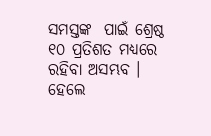ସମସ୍ତଙ୍କ  ପାଇଁ ଶ୍ରେଷ୍ଠ ୧୦ ପ୍ରତିଶତ ମଧ୍ୟରେ ରହିବା ଅସମ୍ଭବ ।  ହେଲେ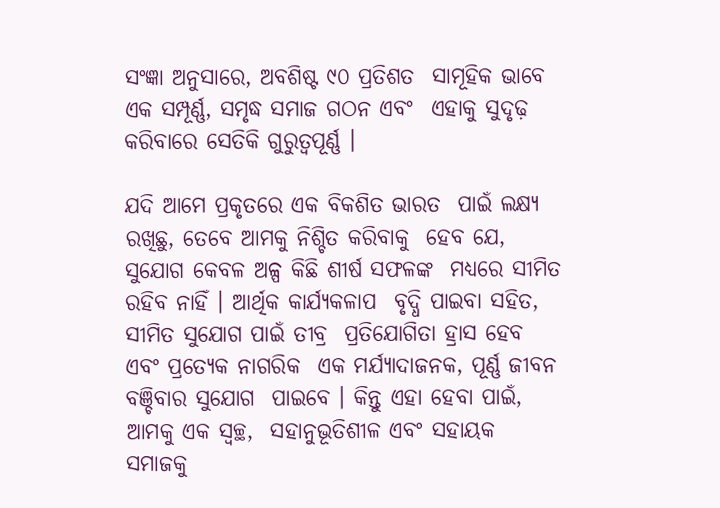ସଂଜ୍ଞା ଅନୁସାରେ, ଅବଶିଷ୍ଟ ୯୦ ପ୍ରତିଶତ  ସାମୂହିକ ଭାବେ ଏକ ସମ୍ପୂର୍ଣ୍ଣ, ସମୃଦ୍ଧ ସମାଜ ଗଠନ ଏବଂ  ଏହାକୁ ସୁଦୃଢ଼ କରିବାରେ ସେତିକି ଗୁରୁତ୍ୱପୂର୍ଣ୍ଣ ।

ଯଦି ଆମେ ପ୍ରକୃତରେ ଏକ ବିକଶିତ ଭାରତ  ପାଇଁ ଲକ୍ଷ୍ୟ ରଖିଛୁ, ତେବେ ଆମକୁ ନିଶ୍ଚିତ କରିବାକୁ  ହେବ ଯେ, ସୁଯୋଗ କେବଳ ଅଳ୍ପ କିଛି ଶୀର୍ଷ ସଫଳଙ୍କ  ମଧ୍ୟରେ ସୀମିତ ରହିବ ନାହିଁ । ଆର୍ଥିକ କାର୍ଯ୍ୟକଳାପ  ବୃଦ୍ଧି ପାଇବା ସହିତ, ସୀମିତ ସୁଯୋଗ ପାଇଁ ତୀବ୍ର  ପ୍ରତିଯୋଗିତା ହ୍ରାସ ହେବ ଏବଂ ପ୍ରତ୍ୟେକ ନାଗରିକ  ଏକ ମର୍ଯ୍ୟାଦାଜନକ, ପୂର୍ଣ୍ଣ ଜୀବନ ବଞ୍ଚିବାର ସୁଯୋଗ  ପାଇବେ । କିନ୍ତୁ ଏହା ହେବା ପାଇଁ, ଆମକୁ ଏକ ସ୍ୱଚ୍ଛ,  ସହାନୁଭୂତିଶୀଳ ଏବଂ ସହାୟକ ସମାଜକୁ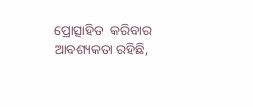ପ୍ରୋତ୍ସାହିତ  କରିବାର ଆବଶ୍ୟକତା ରହିଛି,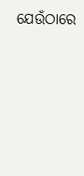ଯେଉଁଠାରେ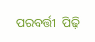ପରବର୍ତ୍ତୀ  ପିଢ଼ି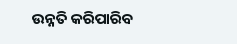ଉନ୍ନତି କରିପାରିବ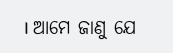। ଆମେ ଜାଣୁ ଯେ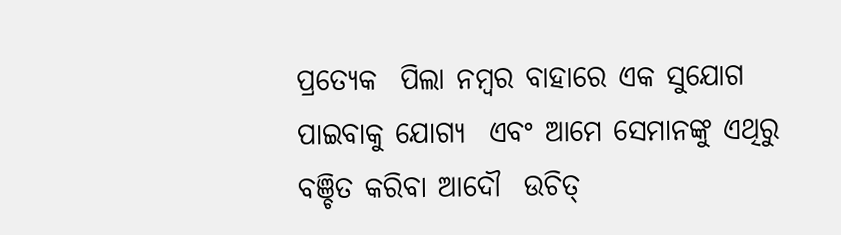ପ୍ରତ୍ୟେକ  ପିଲା ନମ୍ବର ବାହାରେ ଏକ ସୁଯୋଗ ପାଇବାକୁ ଯୋଗ୍ୟ  ଏବଂ ଆମେ ସେମାନଙ୍କୁ ଏଥିରୁ ବଞ୍ଚିତ କରିବା ଆଦୌ  ଉଚିତ୍‌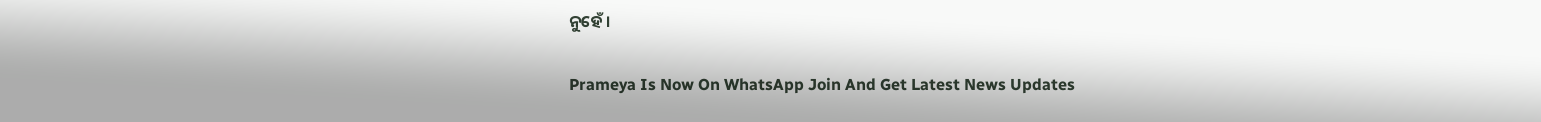ନୁହେଁ ।

Prameya Is Now On WhatsApp Join And Get Latest News Updates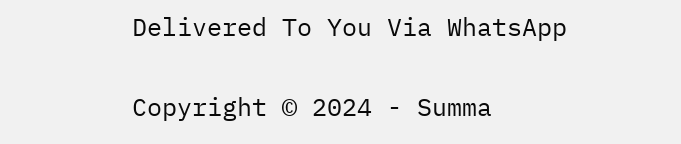Delivered To You Via WhatsApp

Copyright © 2024 - Summa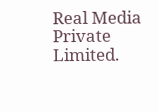Real Media Private Limited.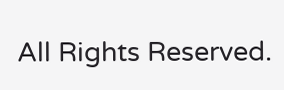All Rights Reserved.